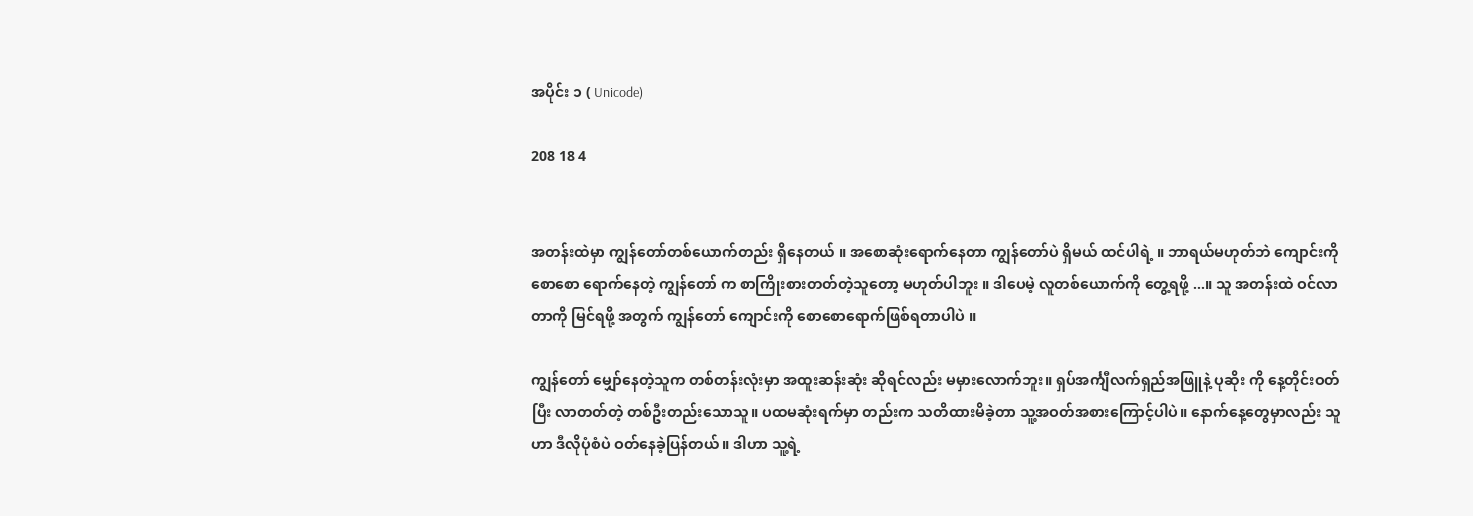အပိုင်း ၁ ( Unicode)

208 18 4


အတန်းထဲမှာ ကျွန်တော်တစ်ယောက်တည်း ရှိနေတယ် ။ အစော‌ဆုံးရောက်နေတာ ကျွန်တော်ပဲ ရှိမယ် ထင်ပါရဲ့ ။ ဘာရယ်မဟုတ်ဘဲ ကျောင်းကို စောစော ရောက်နေတဲ့ ကျွန်တော် က စာကြိုးစားတတ်တဲ့သူတော့ မဟုတ်ပါဘူး ။ ဒါပေမဲ့ လူတစ်ယောက်ကို တွေ့ရဖို့ ...။ သူ အတန်းထဲ ဝင်လာတာကို မြင်ရဖို့ အတွက် ကျွန်တော် ကျောင်းကို စောစောရောက်ဖြစ်ရတာပါပဲ ။

ကျွန်တော် မျှော်နေတဲ့သူက တစ်တန်းလုံးမှာ အထူးဆန်းဆုံး ဆိုရင်လည်း မမှားလောက်ဘူး။ ရှပ်အင်္ကျီလက်ရှည်အဖြူနဲ့ ပုဆိုး ကို နေ့တိုင်းဝတ်ပြီး လာတတ်တဲ့ တစ်ဦးတည်းသောသူ။ ပထမဆုံးရက်မှာ တည်းက သတိထားမိခဲ့တာ သူ့အဝတ်အစားကြောင့်ပါပဲ။ နောက်နေ့တွေမှာလည်း သူဟာ ဒီလိုပုံစံပဲ ဝတ်နေခဲ့ပြန်တယ်။ ဒါဟာ သူ့ရဲ့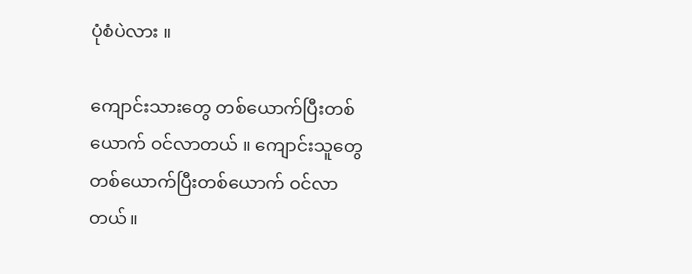ပုံစံပဲလား ။

ကျောင်းသားတွေ တစ်ယောက်ပြီးတစ်ယောက် ဝင်လာတယ် ။ ကျောင်းသူတွေ တစ်ယောက်ပြီးတစ်ယောက် ဝင်လာတယ်။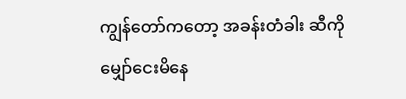ကျွန်တော်ကတော့ အခန်းတံခါး ဆီကို မျှော်ငေးမိနေ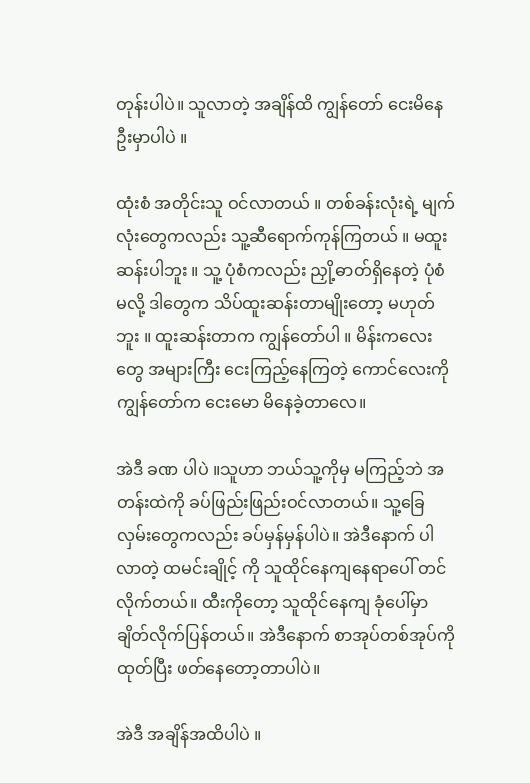တုန်းပါပဲ။ သူလာတဲ့ အချိန်ထိ ကျွန်တော် ငေးမိနေဦးမှာပါပဲ ။

ထုံးစံ အတိုင်းသူ ဝင်လာတယ် ။ တစ်ခန်းလုံးရဲ့ မျက်လုံးတွေကလည်း သူ့ဆီရောက်ကုန်ကြတယ် ။ မထူးဆန်းပါဘူး ။ သူ့ ပုံစံကလည်း ညှို့ဓာတ်ရှိနေတဲ့ ပုံစံ မလို့ ဒါတွေက သိပ်ထူးဆန်းတာမျိုးတော့ မဟုတ်ဘူး ။ ထူးဆန်းတာက ကျွန်တော်ပါ ။ မိန်းကလေးတွေ အများကြီး ငေးကြည့်နေကြတဲ့ ကောင်လေးကို ကျွန်တော်က ငေးမော မိနေခဲ့တာလေ။

အဲဒီ ခဏ ပါပဲ ။သူဟာ ဘယ်သူ့ကိုမှ မကြည့်ဘဲ အတန်းထဲကို ခပ်ဖြည်းဖြည်းဝင်လာတယ်။ သူ့ခြေလှမ်းတွေကလည်း ခပ်မှန်မှန်ပါပဲ။ အဲဒီနောက် ပါလာတဲ့ ထမင်းချိုင့် ကို သူထိုင်နေကျနေရာပေါ် တင်လိုက်တယ်။ ထီးကိုတော့ သူထိုင်နေကျ ခုံပေါ်မှာ ချိတ်လိုက်ပြန်တယ်။ အဲဒီနောက် စာအုပ်တစ်အုပ်ကို ထုတ်ပြီး ဖတ်နေတော့တာပါပဲ။

အဲဒီ အချိန်အထိပါပဲ ။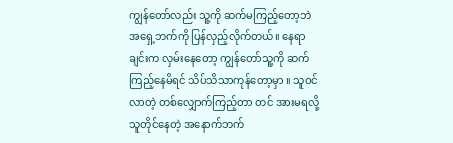ကျွန်တော်လည်း သူ့ကို ဆက်မကြည့်တော့ဘဲ အရှေ့ဘက်ကို ပြန်လှည့်လိုက်တယ်။ နေရာချင်းက လှမ်းနေတော့ ကျွန်တော်သူ့ကို ဆက်ကြည့်နေမိရင် သိပ်သိသာကုန်တော့မှာ ။ သူဝင်လာတဲ့ တစ်လျှောက်ကြည့်တာ တင် အားမရလို့ သူတိုင်နေတဲ့ အနောက်ဘက်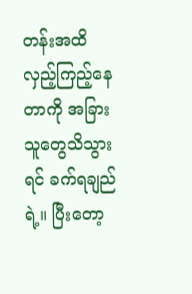တန်းအထိ လှည့်ကြည့်နေတာကို အခြားသူတွေသိသွားရင် ခက်ရချည်ရဲ့။ ပြီးတော့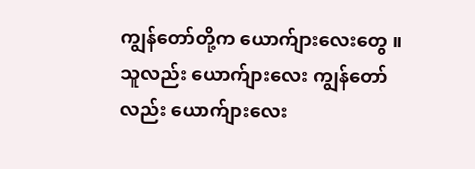ကျွန်တော်တို့က ယောက်ျားလေးတွေ ။ သူလည်း ယောက်ျားလေး ကျွန်တော်လည်း ယောက်ျားလေး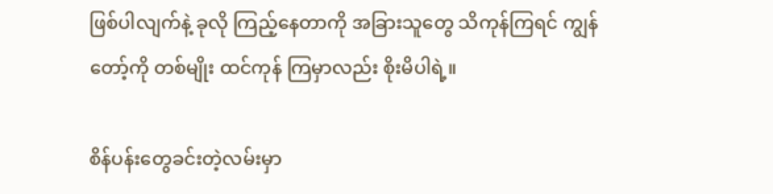ဖြစ်ပါလျက်နဲ့ ခုလို ကြည့်နေတာကို အခြားသူတွေ သိကုန်ကြရင် ကျွန်တော့်ကို တစ်မျိုး ထင်ကုန် ကြမှာလည်း စိုးမိပါရဲ့။

စိန်ပန်းတွေခင်းတဲ့လမ်းမှာ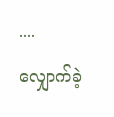.... လျှောက်ခဲ့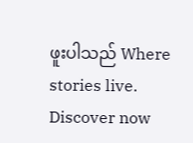ဖူးပါသည် Where stories live. Discover now